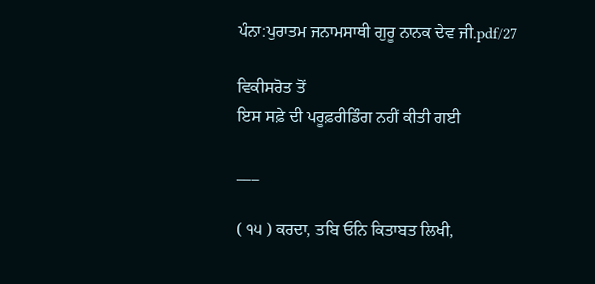ਪੰਨਾ:ਪੁਰਾਤਮ ਜਨਾਮਸਾਥੀ ਗੁਰੂ ਨਾਨਕ ਦੇਵ ਜੀ.pdf/27

ਵਿਕੀਸਰੋਤ ਤੋਂ
ਇਸ ਸਫ਼ੇ ਦੀ ਪਰੂਫ਼ਰੀਡਿੰਗ ਨਹੀਂ ਕੀਤੀ ਗਈ

___

( ੧੫ ) ਕਰਦਾ, ਤਬਿ ਓਨਿ ਕਿਤਾਬਤ ਲਿਖੀ,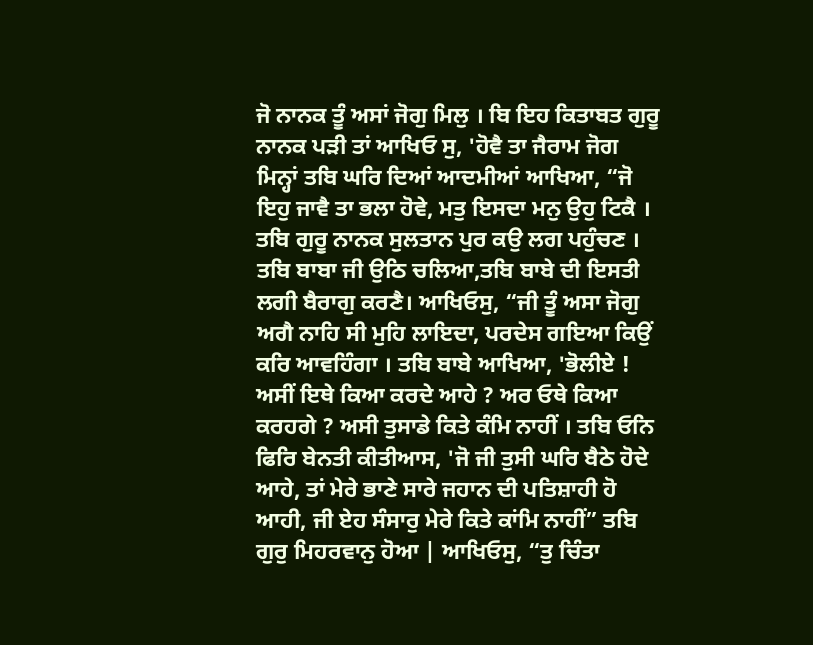ਜੋ ਨਾਨਕ ਤੂੰ ਅਸਾਂ ਜੋਗੁ ਮਿਲੁ । ਬਿ ਇਹ ਕਿਤਾਬਤ ਗੁਰੂ ਨਾਨਕ ਪੜੀ ਤਾਂ ਆਖਿਓ ਸੁ, 'ਹੋਵੈ ਤਾ ਜੈਰਾਮ ਜੋਗ ਮਿਨ੍ਹਾਂ ਤਬਿ ਘਰਿ ਦਿਆਂ ਆਦਮੀਆਂ ਆਖਿਆ, “ਜੋ ਇਹੁ ਜਾਵੈ ਤਾ ਭਲਾ ਹੋਵੇ, ਮਤੁ ਇਸਦਾ ਮਨੁ ਉਹੁ ਟਿਕੈ । ਤਬਿ ਗੁਰੂ ਨਾਨਕ ਸੁਲਤਾਨ ਪੁਰ ਕਉ ਲਗ ਪਹੁੰਚਣ । ਤਬਿ ਬਾਬਾ ਜੀ ਉਠਿ ਚਲਿਆ,ਤਬਿ ਬਾਬੇ ਦੀ ਇਸਤੀ ਲਗੀ ਬੈਰਾਗੁ ਕਰਣੈ। ਆਖਿਓਸੁ, “ਜੀ ਤੂੰ ਅਸਾ ਜੋਗੁ ਅਗੈ ਨਾਹਿ ਸੀ ਮੁਹਿ ਲਾਇਦਾ, ਪਰਦੇਸ ਗਇਆ ਕਿਉਂ ਕਰਿ ਆਵਹਿੰਗਾ । ਤਬਿ ਬਾਬੇ ਆਖਿਆ, 'ਭੋਲੀਏ ! ਅਸੀਂ ਇਥੇ ਕਿਆ ਕਰਦੇ ਆਹੇ ? ਅਰ ਓਥੇ ਕਿਆ ਕਰਹਗੇ ? ਅਸੀ ਤੁਸਾਡੇ ਕਿਤੇ ਕੰਮਿ ਨਾਹੀਂ । ਤਬਿ ਓਨਿ ਫਿਰਿ ਬੇਨਤੀ ਕੀਤੀਆਸ, 'ਜੋ ਜੀ ਤੁਸੀ ਘਰਿ ਬੈਠੇ ਹੋਦੇ ਆਹੇ, ਤਾਂ ਮੇਰੇ ਭਾਣੇ ਸਾਰੇ ਜਹਾਨ ਦੀ ਪਤਿਸ਼ਾਹੀ ਹੋ ਆਹੀ, ਜੀ ਏਹ ਸੰਸਾਰੁ ਮੇਰੇ ਕਿਤੇ ਕਾਂਮਿ ਨਾਹੀਂ” ਤਬਿ ਗੁਰੁ ਮਿਹਰਵਾਨੁ ਹੋਆ | ਆਖਿਓਸੁ, “ਤੁ ਚਿੰਤਾ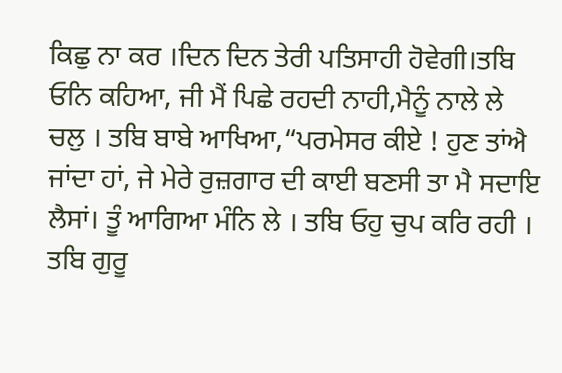ਕਿਛੁ ਨਾ ਕਰ ।ਦਿਨ ਦਿਨ ਤੇਰੀ ਪਤਿਸਾਹੀ ਹੋਵੇਗੀ।ਤਬਿ ਓਨਿ ਕਹਿਆ, ਜੀ ਮੈਂ ਪਿਛੇ ਰਹਦੀ ਨਾਹੀ,ਮੈਨੂੰ ਨਾਲੇ ਲੇ ਚਲੁ । ਤਬਿ ਬਾਬੇ ਆਖਿਆ,“ਪਰਮੇਸਰ ਕੀਏ ! ਹੁਣ ਤਾਂਐ ਜਾਂਦਾ ਹਾਂ, ਜੇ ਮੇਰੇ ਰੁਜ਼ਗਾਰ ਦੀ ਕਾਈ ਬਣਸੀ ਤਾ ਮੈ ਸਦਾਇ ਲੈਸਾਂ। ਤੂੰ ਆਗਿਆ ਮੰਨਿ ਲੇ । ਤਬਿ ਓਹੁ ਚੁਪ ਕਰਿ ਰਹੀ । ਤਬਿ ਗੁਰੂ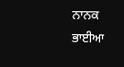ਨਾਨਕ ਭਾਈਆ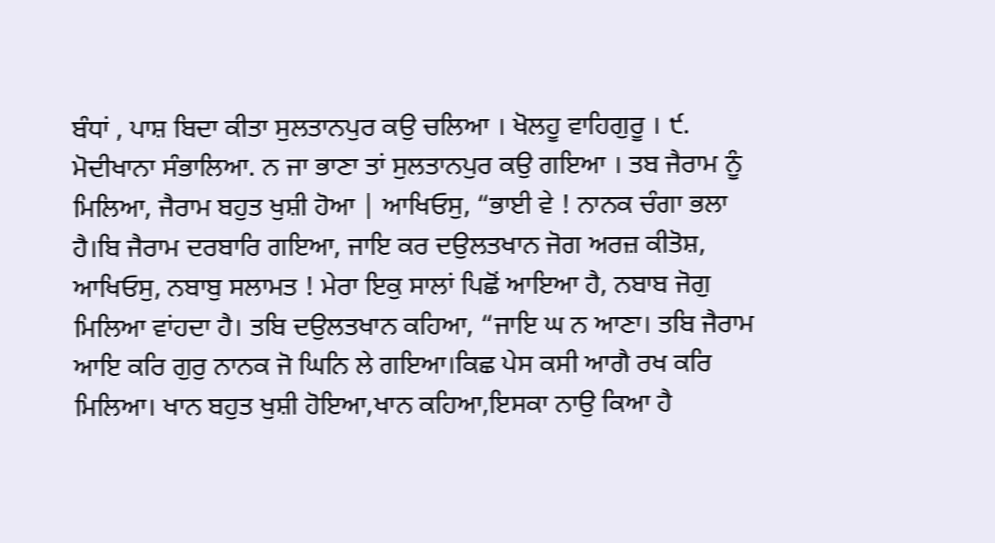ਬੰਧਾਂ , ਪਾਸ਼ ਬਿਦਾ ਕੀਤਾ ਸੁਲਤਾਨਪੁਰ ਕਉ ਚਲਿਆ । ਖੋਲਹੂ ਵਾਹਿਗੁਰੂ । ੯. ਮੋਦੀਖਾਨਾ ਸੰਭਾਲਿਆ. ਨ ਜਾ ਭਾਣਾ ਤਾਂ ਸੁਲਤਾਨਪੁਰ ਕਉ ਗਇਆ । ਤਬ ਜੈਰਾਮ ਨੂੰ ਮਿਲਿਆ, ਜੈਰਾਮ ਬਹੁਤ ਖੁਸ਼ੀ ਹੋਆ | ਆਖਿਓਸੁ, “ਭਾਈ ਵੇ ! ਨਾਨਕ ਚੰਗਾ ਭਲਾ ਹੈ।ਬਿ ਜੈਰਾਮ ਦਰਬਾਰਿ ਗਇਆ, ਜਾਇ ਕਰ ਦਉਲਤਖਾਨ ਜੋਗ ਅਰਜ਼ ਕੀਤੋਸ਼, ਆਖਿਓਸੁ, ਨਬਾਬੁ ਸਲਾਮਤ ! ਮੇਰਾ ਇਕੁ ਸਾਲਾਂ ਪਿਛੋਂ ਆਇਆ ਹੈ, ਨਬਾਬ ਜੋਗੁ ਮਿਲਿਆ ਵਾਂਹਦਾ ਹੈ। ਤਬਿ ਦਉਲਤਖਾਨ ਕਹਿਆ, “ਜਾਇ ਘ ਨ ਆਣਾ। ਤਬਿ ਜੈਰਾਮ ਆਇ ਕਰਿ ਗੁਰੁ ਨਾਨਕ ਜੋ ਘਿਨਿ ਲੇ ਗਇਆ।ਕਿਛ ਪੇਸ ਕਸੀ ਆਗੈ ਰਖ ਕਰਿ ਮਿਲਿਆ। ਖਾਨ ਬਹੁਤ ਖੁਸ਼ੀ ਹੋਇਆ,ਖਾਨ ਕਹਿਆ,ਇਸਕਾ ਨਾਉ ਕਿਆ ਹੈ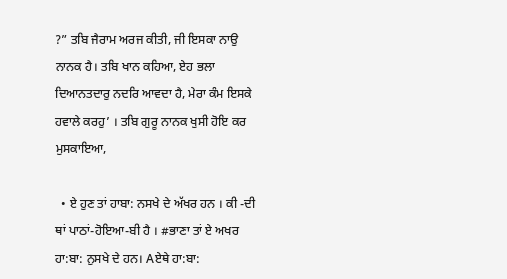?” ਤਬਿ ਜੈਰਾਮ ਅਰਜ ਕੀਤੀ, ਜੀ ਇਸਕਾ ਨਾਉ ਨਾਨਕ ਹੈ। ਤਬਿ ਖਾਨ ਕਹਿਆ, ਏਹ ਭਲਾ ਦਿਆਨਤਦਾਰੁ ਨਦਰਿ ਆਵਦਾ ਹੈ, ਮੇਰਾ ਕੰਮ ਇਸਕੇ ਹਵਾਲੇ ਕਰਹੁ’ । ਤਬਿ ਗੁਰੂ ਨਾਨਕ ਖੁਸੀ ਹੋਇ ਕਰ ਮੁਸਕਾਇਆ,

  • ਏ ਹੁਣ ਤਾਂ ਹਾਬਾ: ਨਸਖੇ ਦੇ ਅੱਖਰ ਹਨ । ਕੀ -ਦੀ ਥਾਂ ਪਾਠਾਂ-ਹੋਇਆ-ਬੀ ਹੈ । #ਭਾਣਾ ਤਾਂ ਏ ਅਖਰ ਹਾ:ਬਾ: ਨੁਸਖੇ ਦੇ ਹਨ। Aਏਥੇ ਹਾ:ਬਾ: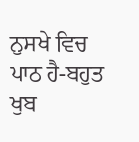ਨੁਸਖੇ ਵਿਚ ਪਾਠ ਹੈ-ਬਹੁਤ ਖੁਬ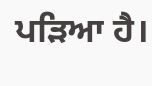ਪੜਿਆ ਹੈ।